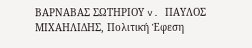ΒΑΡΝΑΒΑΣ ΣΩΤΗΡΙΟΥ v. ΠΑΥΛΟΣ ΜΙΧΑΗΛΙΔΗΣ, Πολιτική Έφεση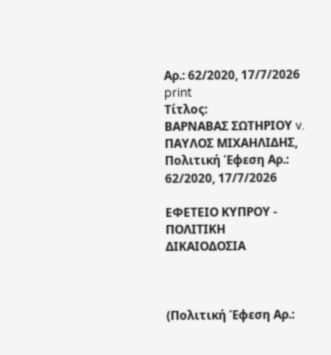Αρ.: 62/2020, 17/7/2026
print
Τίτλος:
ΒΑΡΝΑΒΑΣ ΣΩΤΗΡΙΟΥ v. ΠΑΥΛΟΣ ΜΙΧΑΗΛΙΔΗΣ, Πολιτική Έφεση Αρ.: 62/2020, 17/7/2026

ΕΦΕΤΕΙΟ ΚΥΠΡΟΥ ‑ ΠΟΛΙΤΙΚΗ ΔΙΚΑΙΟΔΟΣΙΑ



(Πολιτική Έφεση Αρ.: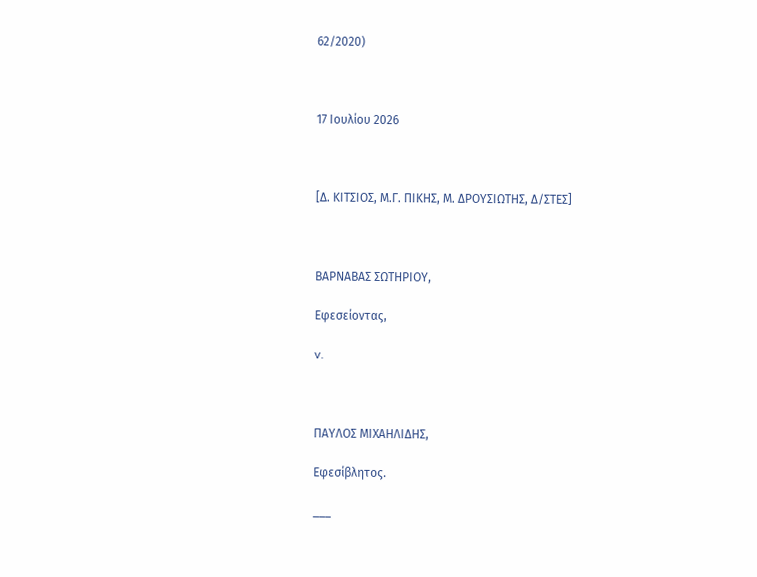62/2020)



17 Ιουλίου 2026



[Δ. ΚΙΤΣΙΟΣ, Μ.Γ. ΠΙΚΗΣ, Μ. ΔΡΟΥΣΙΩΤΗΣ, Δ/ΣΤΕΣ]



ΒΑΡΝΑΒΑΣ ΣΩΤΗΡΙΟΥ,

Εφεσείοντας,

v.



ΠΑΥΛΟΣ ΜΙΧΑΗΛΙΔΗΣ,

Εφεσίβλητος.

___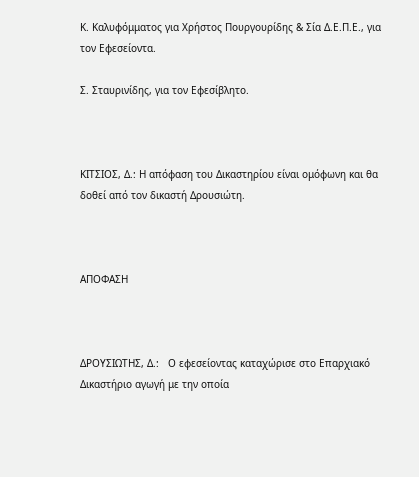Κ. Καλυφόμματος για Χρήστος Πουργουρίδης & Σία Δ.Ε.Π.Ε., για τον Εφεσείοντα.

Σ. Σταυρινίδης, για τον Εφεσίβλητο.



ΚΙΤΣΙΟΣ, Δ.: Η απόφαση του Δικαστηρίου είναι ομόφωνη και θα δοθεί από τον δικαστή Δρουσιώτη.



ΑΠΟΦΑΣΗ



ΔΡΟΥΣΙΩΤΗΣ, Δ.:   Ο εφεσείοντας καταχώρισε στο Επαρχιακό Δικαστήριο αγωγή με την οποία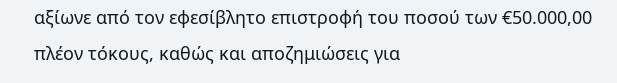αξίωνε από τον εφεσίβλητο επιστροφή του ποσού των €50.000,00 πλέον τόκους, καθώς και αποζημιώσεις για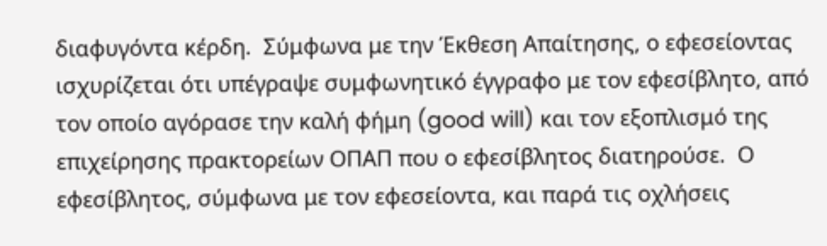διαφυγόντα κέρδη.  Σύμφωνα με την Έκθεση Απαίτησης, ο εφεσείοντας ισχυρίζεται ότι υπέγραψε συμφωνητικό έγγραφο με τον εφεσίβλητο, από τον οποίο αγόρασε την καλή φήμη (good will) και τον εξοπλισμό της επιχείρησης πρακτορείων ΟΠΑΠ που ο εφεσίβλητος διατηρούσε.  Ο εφεσίβλητος, σύμφωνα με τον εφεσείοντα, και παρά τις οχλήσεις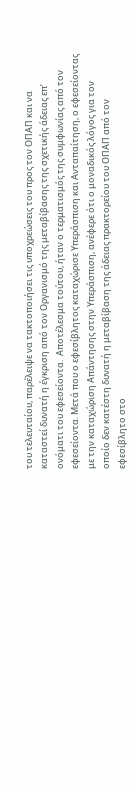του τελευταίου, παρέλειψε να τακτοποιήσει τις υποχρεώσεις του προς τον ΟΠΑΠ και να καταστεί δυνατή η έγκριση από τον Οργανισμό της μεταβίβασης της σχετικής άδειας επ’ ονόματι του εφεσείοντα.  Αποτέλεσμα τούτου, ήταν ο τερματισμός της συμφωνίας από τον εφεσείοντα. Μετά που ο εφεσίβλητος καταχώρισε Υπεράσπιση και Ανταπαίτηση, ο εφεσείοντας με την καταχώριση Απάντησης στην Υπεράσπιση, ανέφερε ότι ο μοναδικός λόγος για τον οποίο δεν κατέστη δυνατή η μεταβίβαση της άδειας πρακτορείου του ΟΠΑΠ από τον εφεσίβλητο στο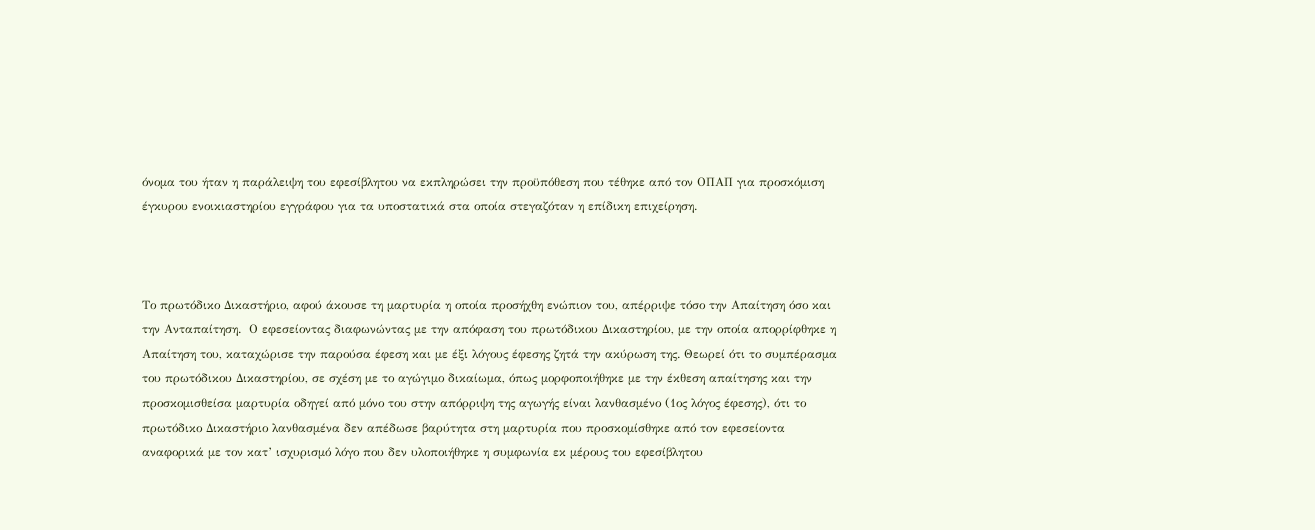όνομα του ήταν η παράλειψη του εφεσίβλητου να εκπληρώσει την προϋπόθεση που τέθηκε από τον ΟΠΑΠ για προσκόμιση έγκυρου ενοικιαστηρίου εγγράφου για τα υποστατικά στα οποία στεγαζόταν η επίδικη επιχείρηση.



Το πρωτόδικο Δικαστήριο, αφού άκουσε τη μαρτυρία η οποία προσήχθη ενώπιον του, απέρριψε τόσο την Απαίτηση όσο και την Ανταπαίτηση.  Ο εφεσείοντας διαφωνώντας με την απόφαση του πρωτόδικου Δικαστηρίου, με την οποία απορρίφθηκε η Απαίτηση του, καταχώρισε την παρούσα έφεση και με έξι λόγους έφεσης ζητά την ακύρωση της. Θεωρεί ότι το συμπέρασμα του πρωτόδικου Δικαστηρίου, σε σχέση με το αγώγιμο δικαίωμα, όπως μορφοποιήθηκε με την έκθεση απαίτησης και την προσκομισθείσα μαρτυρία οδηγεί από μόνο του στην απόρριψη της αγωγής είναι λανθασμένο (1ος λόγος έφεσης), ότι το πρωτόδικο Δικαστήριο λανθασμένα δεν απέδωσε βαρύτητα στη μαρτυρία που προσκομίσθηκε από τον εφεσείοντα αναφορικά με τον κατ’ ισχυρισμό λόγο που δεν υλοποιήθηκε η συμφωνία εκ μέρους του εφεσίβλητου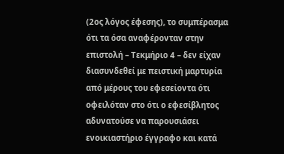(2ος λόγος έφεσης), το συμπέρασμα ότι τα όσα αναφέρονταν στην επιστολή – Τεκμήριο 4 – δεν είχαν διασυνδεθεί με πειστική μαρτυρία από μέρους του εφεσείοντα ότι οφειλόταν στο ότι ο εφεσίβλητος αδυνατούσε να παρουσιάσει ενοικιαστήριο έγγραφο και κατά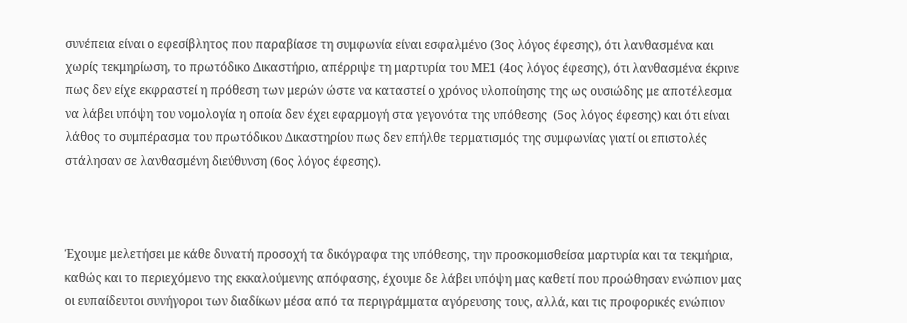συνέπεια είναι ο εφεσίβλητος που παραβίασε τη συμφωνία είναι εσφαλμένο (3ος λόγος έφεσης), ότι λανθασμένα και χωρίς τεκμηρίωση, το πρωτόδικο Δικαστήριο, απέρριψε τη μαρτυρία του ΜΕ1 (4ος λόγος έφεσης), ότι λανθασμένα έκρινε πως δεν είχε εκφραστεί η πρόθεση των μερών ώστε να καταστεί ο χρόνος υλοποίησης της ως ουσιώδης με αποτέλεσμα να λάβει υπόψη του νομολογία η οποία δεν έχει εφαρμογή στα γεγονότα της υπόθεσης  (5ος λόγος έφεσης) και ότι είναι λάθος το συμπέρασμα του πρωτόδικου Δικαστηρίου πως δεν επήλθε τερματισμός της συμφωνίας γιατί οι επιστολές στάλησαν σε λανθασμένη διεύθυνση (6ος λόγος έφεσης).



Έχουμε μελετήσει με κάθε δυνατή προσοχή τα δικόγραφα της υπόθεσης, την προσκομισθείσα μαρτυρία και τα τεκμήρια, καθώς και το περιεχόμενο της εκκαλούμενης απόφασης, έχουμε δε λάβει υπόψη μας καθετί που προώθησαν ενώπιον μας οι ευπαίδευτοι συνήγοροι των διαδίκων μέσα από τα περιγράμματα αγόρευσης τους, αλλά, και τις προφορικές ενώπιον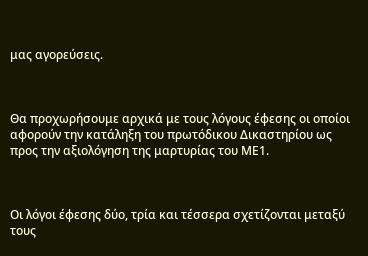μας αγορεύσεις.



Θα προχωρήσουμε αρχικά με τους λόγους έφεσης οι οποίοι αφορούν την κατάληξη του πρωτόδικου Δικαστηρίου ως προς την αξιολόγηση της μαρτυρίας του ΜΕ1.



Οι λόγοι έφεσης δύο, τρία και τέσσερα σχετίζονται μεταξύ τους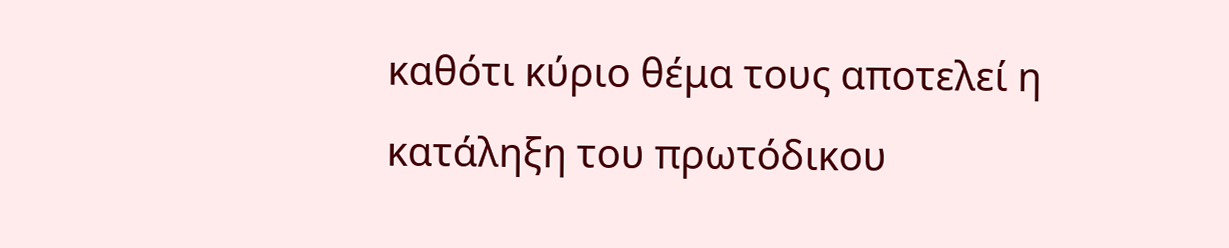καθότι κύριο θέμα τους αποτελεί η κατάληξη του πρωτόδικου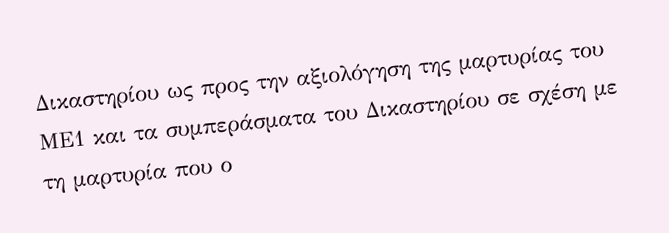Δικαστηρίου ως προς την αξιολόγηση της μαρτυρίας του ΜΕ1 και τα συμπεράσματα του Δικαστηρίου σε σχέση με τη μαρτυρία που ο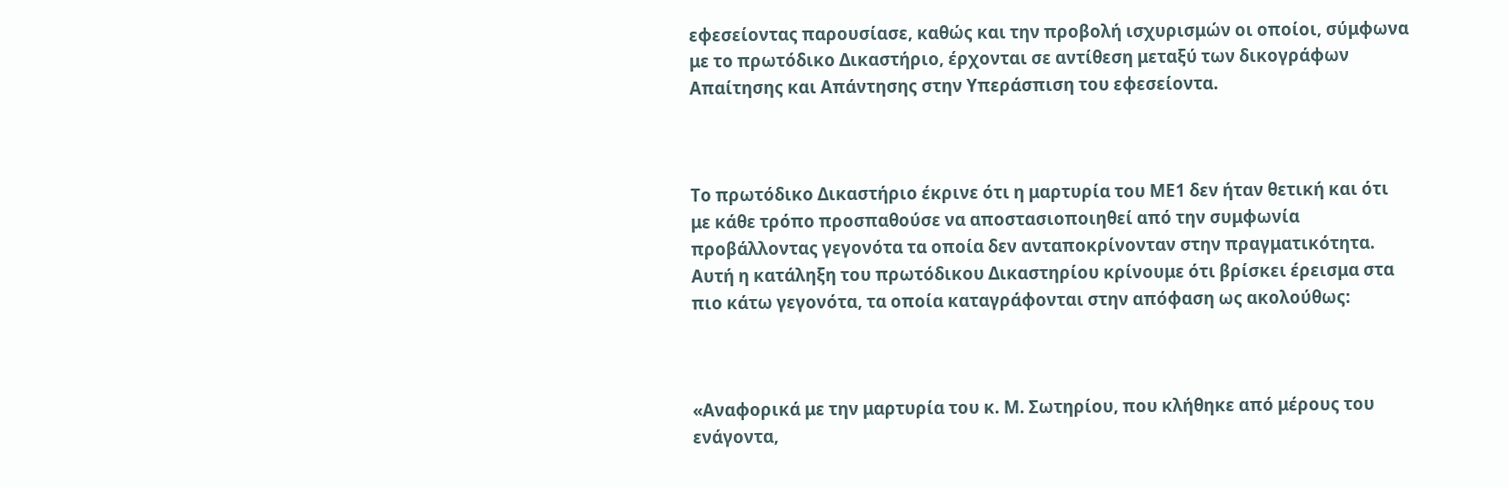εφεσείοντας παρουσίασε, καθώς και την προβολή ισχυρισμών οι οποίοι, σύμφωνα με το πρωτόδικο Δικαστήριο, έρχονται σε αντίθεση μεταξύ των δικογράφων Απαίτησης και Απάντησης στην Υπεράσπιση του εφεσείοντα.



Το πρωτόδικο Δικαστήριο έκρινε ότι η μαρτυρία του ΜΕ1 δεν ήταν θετική και ότι με κάθε τρόπο προσπαθούσε να αποστασιοποιηθεί από την συμφωνία προβάλλοντας γεγονότα τα οποία δεν ανταποκρίνονταν στην πραγματικότητα.  Αυτή η κατάληξη του πρωτόδικου Δικαστηρίου κρίνουμε ότι βρίσκει έρεισμα στα πιο κάτω γεγονότα, τα οποία καταγράφονται στην απόφαση ως ακολούθως:



«Αναφορικά με την μαρτυρία του κ. Μ. Σωτηρίου, που κλήθηκε από μέρους του ενάγοντα,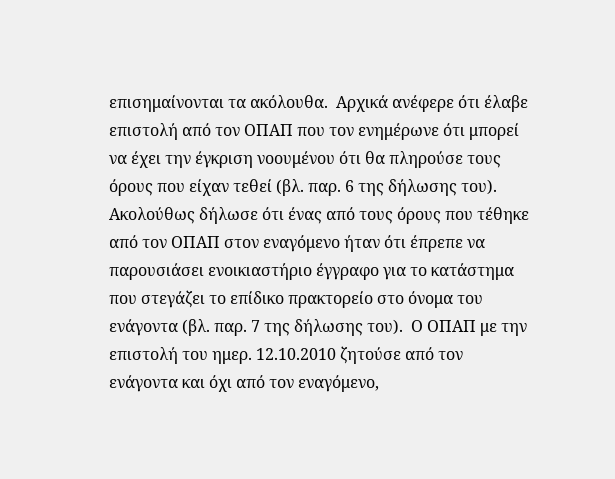επισημαίνονται τα ακόλουθα.  Αρχικά ανέφερε ότι έλαβε επιστολή από τον ΟΠΑΠ που τον ενημέρωνε ότι μπορεί να έχει την έγκριση νοουμένου ότι θα πληρούσε τους όρους που είχαν τεθεί (βλ. παρ. 6 της δήλωσης του).  Ακολούθως δήλωσε ότι ένας από τους όρους που τέθηκε από τον ΟΠΑΠ στον εναγόμενο ήταν ότι έπρεπε να παρουσιάσει ενοικιαστήριο έγγραφο για το κατάστημα που στεγάζει το επίδικο πρακτορείο στο όνομα του ενάγοντα (βλ. παρ. 7 της δήλωσης του).  Ο ΟΠΑΠ με την επιστολή του ημερ. 12.10.2010 ζητούσε από τον ενάγοντα και όχι από τον εναγόμενο,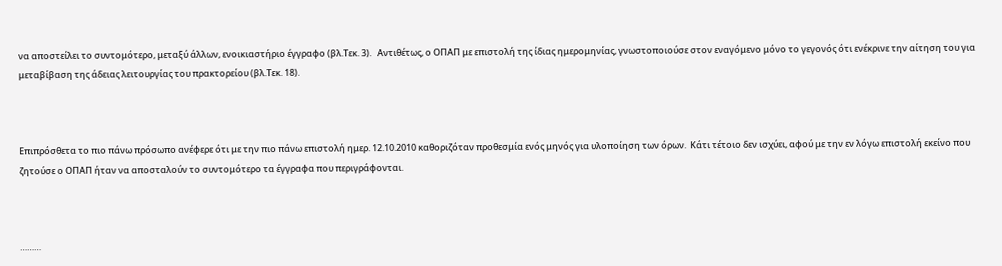να αποστείλει το συντομότερο, μεταξύ άλλων, ενοικιαστήριο έγγραφο (βλ.Τεκ. 3).   Αντιθέτως, ο ΟΠΑΠ με επιστολή της ίδιας ημερομηνίας, γνωστοποιούσε στον εναγόμενο μόνο το γεγονός ότι ενέκρινε την αίτηση του για μεταβίβαση της άδειας λειτουργίας του πρακτορείου (βλ.Τεκ. 18).



Επιπρόσθετα το πιο πάνω πρόσωπο ανέφερε ότι με την πιο πάνω επιστολή ημερ. 12.10.2010 καθοριζόταν προθεσμία ενός μηνός για υλοποίηση των όρων.  Κάτι τέτοιο δεν ισχύει, αφού με την εν λόγω επιστολή εκείνο που ζητούσε ο ΟΠΑΠ ήταν να αποσταλούν το συντομότερο τα έγγραφα που περιγράφονται.



………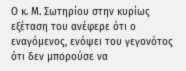Ο κ. Μ. Σωτηρίου στην κυρίως εξέταση του ανέφερε ότι ο εναγόμενος, ενόψει του γεγονότος ότι δεν μπορούσε να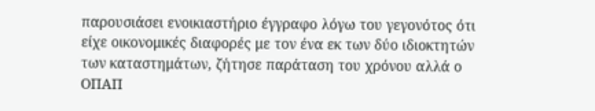παρουσιάσει ενοικιαστήριο έγγραφο λόγω του γεγονότος ότι είχε οικονομικές διαφορές με τον ένα εκ των δύο ιδιοκτητών των καταστημάτων, ζήτησε παράταση του χρόνου αλλά ο ΟΠΑΠ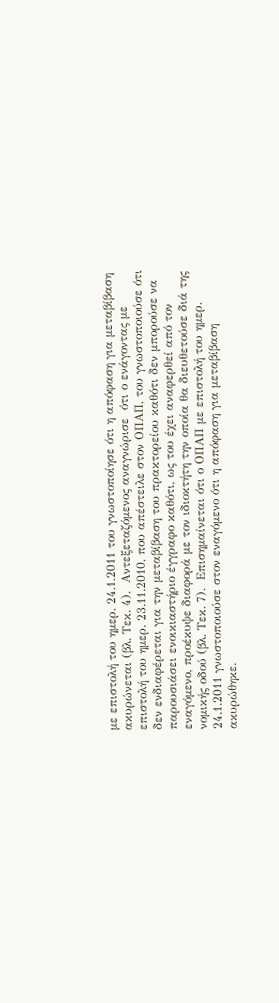με επιστολή του ημερ. 24.1.2011 του γνωστοποίησε ότι η απόφαση για μεταβίβαση ακυρώνεται (βλ. Τεκ. 4).  Αντεξεταζόμενος αναγνώρισε  ότι ο ενάγοντας με επιστολή του ημερ. 23.11.2010, που απέστειλε στον ΟΠΑΠ, του γνωστοποιούσε ότι δεν ενδιαφέρεται για την μεταβίβαση του πρακτορείου καθότι δεν μπορούσε να παρουσιάσει ενοικιαστήριο έγγραφο καθότι, ως του έχει αναφερθεί από τον εναγόμενο, προέκυψε διαφορά με τον ιδιοκτήτη την οποία θα διευθετούσε διά της νομικής οδού (βλ. Τεκ. 7).  Επισημαίνεται ότι ο ΟΠΑΠ με επιστολή του ημερ. 24.1.2011 γνωστοποιούσε στον εναγόμενο ότι η απόφαση για μεταβίβαση ακυρώθηκε.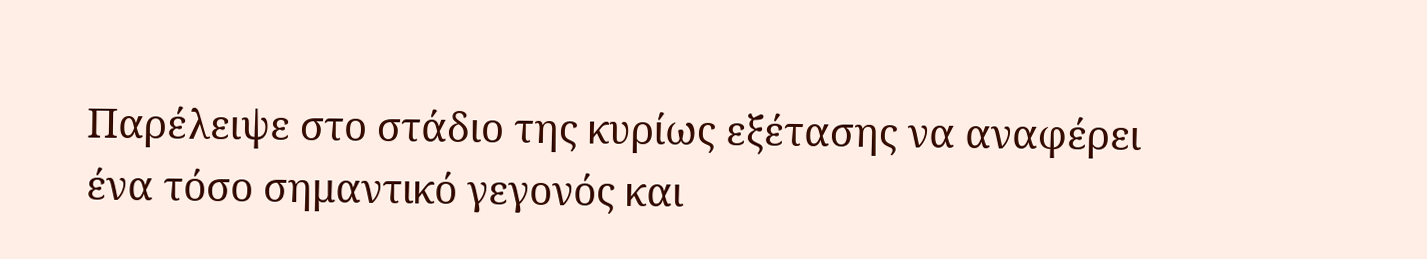Παρέλειψε στο στάδιο της κυρίως εξέτασης να αναφέρει ένα τόσο σημαντικό γεγονός και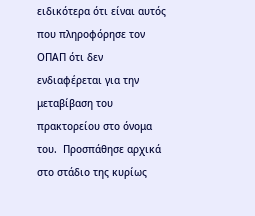ειδικότερα ότι είναι αυτός που πληροφόρησε τον ΟΠΑΠ ότι δεν ενδιαφέρεται για την μεταβίβαση του πρακτορείου στο όνομα του.  Προσπάθησε αρχικά στο στάδιο της κυρίως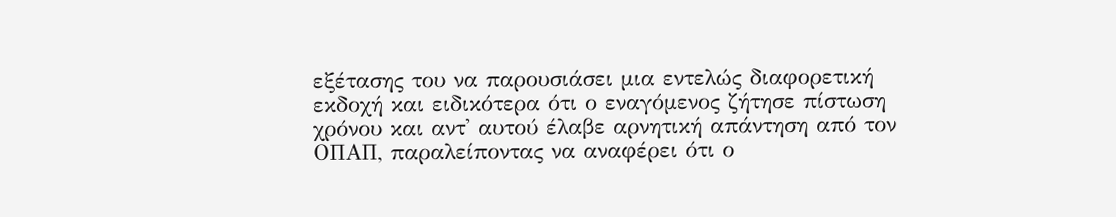εξέτασης του να παρουσιάσει μια εντελώς διαφορετική εκδοχή και ειδικότερα ότι ο εναγόμενος ζήτησε πίστωση χρόνου και αντ' αυτού έλαβε αρνητική απάντηση από τον ΟΠΑΠ, παραλείποντας να αναφέρει ότι ο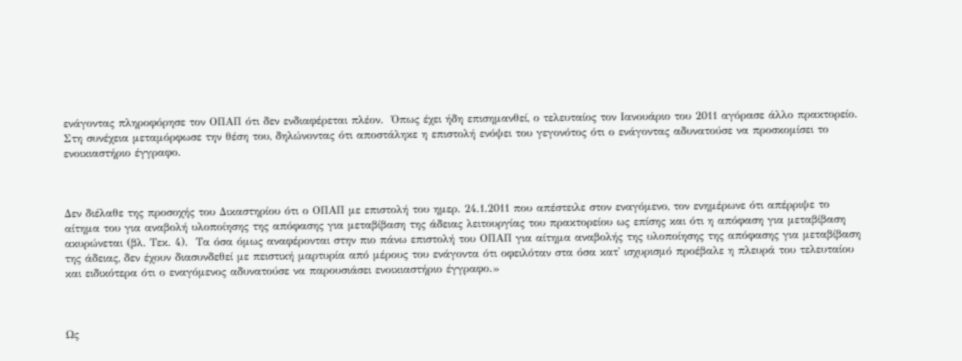ενάγοντας πληροφόρησε τον ΟΠΑΠ ότι δεν ενδιαφέρεται πλέον.  Όπως έχει ήδη επισημανθεί, ο τελευταίος τον Ιανουάριο του 2011 αγόρασε άλλο πρακτορείο. Στη συνέχεια μεταμόρφωσε την θέση του, δηλώνοντας ότι αποστάληκε η επιστολή ενόψει του γεγονότος ότι ο ενάγοντας αδυνατούσε να προσκομίσει το ενοικιαστήριο έγγραφο.



Δεν διέλαθε της προσοχής του Δικαστηρίου ότι ο ΟΠΑΠ με επιστολή του ημερ. 24.1.2011 που απέστειλε στον εναγόμενο, τον ενημέρωνε ότι απέρριψε το αίτημα του για αναβολή υλοποίησης της απόφασης για μεταβίβαση της άδειας λειτουργίας του πρακτορείου ως επίσης και ότι η απόφαση για μεταβίβαση ακυρώνεται (βλ. Τεκ. 4).  Τα όσα όμως αναφέρονται στην πιο πάνω επιστολή του ΟΠΑΠ για αίτημα αναβολής της υλοποίησης της απόφασης για μεταβίβαση της άδειας, δεν έχουν διασυνδεθεί με πειστική μαρτυρία από μέρους του ενάγοντα ότι οφειλόταν στα όσα κατ' ισχυρισμό προέβαλε η πλευρά του τελευταίου και ειδικότερα ότι ο εναγόμενος αδυνατούσε να παρουσιάσει ενοικιαστήριο έγγραφο.»



Ως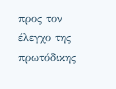προς τον έλεγχο της πρωτόδικης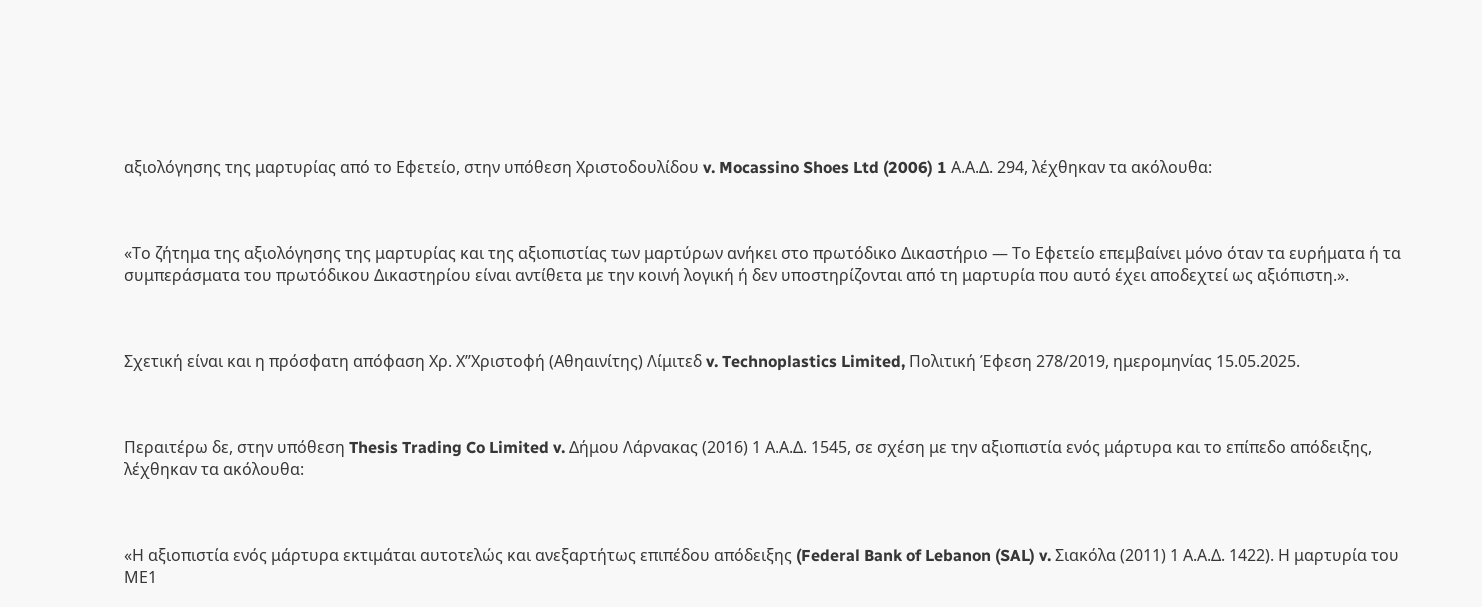αξιολόγησης της μαρτυρίας από το Εφετείο, στην υπόθεση Χριστοδουλίδου v. Mocassino Shoes Ltd (2006) 1 Α.Α.Δ. 294, λέχθηκαν τα ακόλουθα:



«Το ζήτημα της αξιολόγησης της μαρτυρίας και της αξιοπιστίας των μαρτύρων ανήκει στο πρωτόδικο Δικαστήριο ― Το Εφετείο επεμβαίνει μόνο όταν τα ευρήματα ή τα συμπεράσματα του πρωτόδικου Δικαστηρίου είναι αντίθετα με την κοινή λογική ή δεν υποστηρίζονται από τη μαρτυρία που αυτό έχει αποδεχτεί ως αξιόπιστη.».



Σχετική είναι και η πρόσφατη απόφαση Χρ. Χ’’Χριστοφή (Αθηαινίτης) Λίμιτεδ v. Technoplastics Limited, Πολιτική Έφεση 278/2019, ημερομηνίας 15.05.2025.



Περαιτέρω δε, στην υπόθεση Thesis Trading Co Limited v. Δήμου Λάρνακας (2016) 1 Α.Α.Δ. 1545, σε σχέση με την αξιοπιστία ενός μάρτυρα και το επίπεδο απόδειξης, λέχθηκαν τα ακόλουθα:



«Η αξιοπιστία ενός μάρτυρα εκτιμάται αυτοτελώς και ανεξαρτήτως επιπέδου απόδειξης (Federal Bank of Lebanon (SAL) v. Σιακόλα (2011) 1 Α.Α.Δ. 1422). Η μαρτυρία του ΜΕ1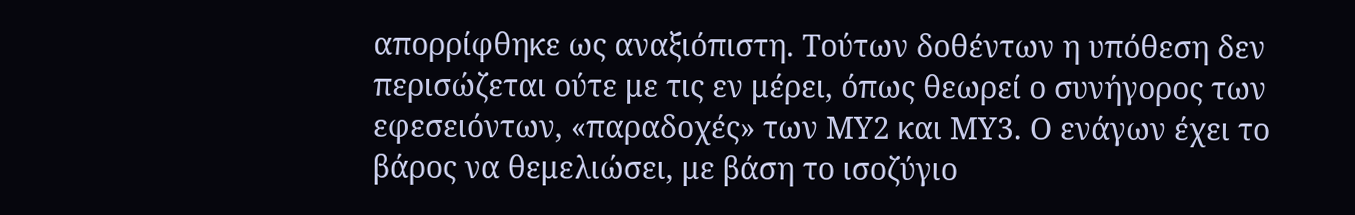απορρίφθηκε ως αναξιόπιστη. Τούτων δοθέντων η υπόθεση δεν περισώζεται ούτε με τις εν μέρει, όπως θεωρεί ο συνήγορος των εφεσειόντων, «παραδοχές» των ΜΥ2 και ΜΥ3. Ο ενάγων έχει το βάρος να θεμελιώσει, με βάση το ισοζύγιο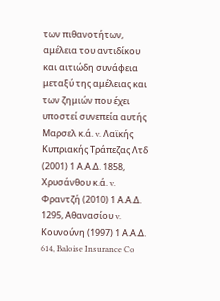των πιθανοτήτων, αμέλεια του αντιδίκου και αιτιώδη συνάφεια μεταξύ της αμέλειας και των ζημιών που έχει υποστεί συνεπεία αυτής Μαρσελ κ.ά. v. Λαϊκής Κυπριακής Τράπεζας Λτδ (2001) 1 Α.Α.Δ. 1858, Χρυσάνθου κ.ά. v. Φραντζή (2010) 1 Α.Α.Δ. 1295, Αθανασίου v. Κουνούνη (1997) 1 Α.Α.Δ. 614, Baloise Insurance Co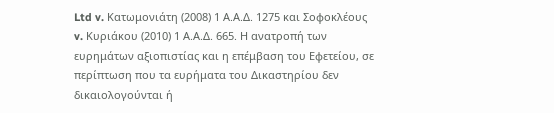Ltd v. Κατωμονιάτη (2008) 1 Α.Α.Δ. 1275 και Σοφοκλέους v. Κυριάκου (2010) 1 Α.Α.Δ. 665. Η ανατροπή των ευρημάτων αξιοπιστίας και η επέμβαση του Εφετείου, σε περίπτωση που τα ευρήματα του Δικαστηρίου δεν δικαιολογούνται ή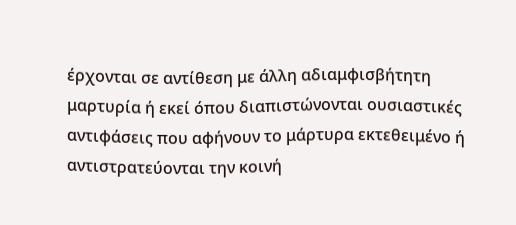έρχονται σε αντίθεση με άλλη αδιαμφισβήτητη μαρτυρία ή εκεί όπου διαπιστώνονται ουσιαστικές αντιφάσεις που αφήνουν το μάρτυρα εκτεθειμένο ή αντιστρατεύονται την κοινή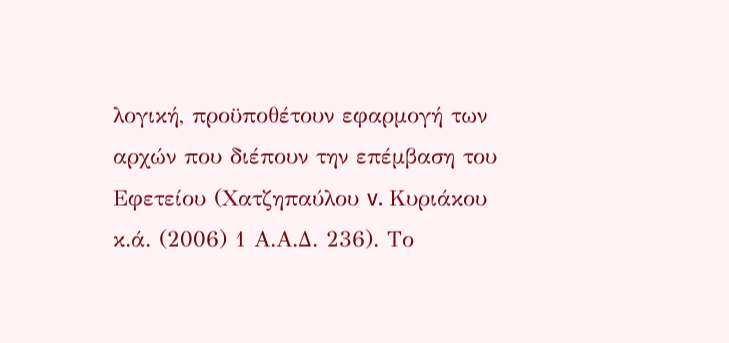λογική, προϋποθέτουν εφαρμογή των αρχών που διέπουν την επέμβαση του Εφετείου (Χατζηπαύλου v. Κυριάκου κ.ά. (2006) 1 Α.Α.Δ. 236). Το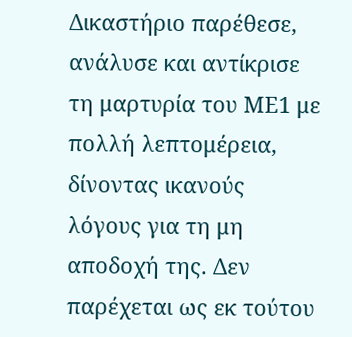Δικαστήριο παρέθεσε, ανάλυσε και αντίκρισε τη μαρτυρία του ΜΕ1 με πολλή λεπτομέρεια, δίνοντας ικανούς λόγους για τη μη αποδοχή της. Δεν παρέχεται ως εκ τούτου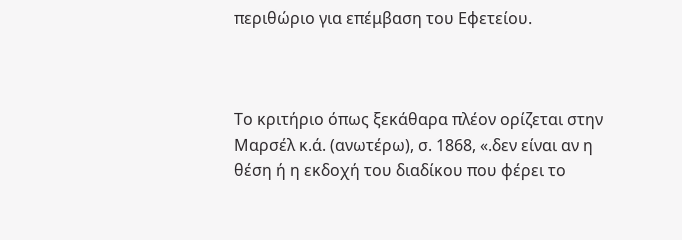περιθώριο για επέμβαση του Εφετείου.



Το κριτήριο όπως ξεκάθαρα πλέον ορίζεται στην Μαρσέλ κ.ά. (ανωτέρω), σ. 1868, «.δεν είναι αν η θέση ή η εκδοχή του διαδίκου που φέρει το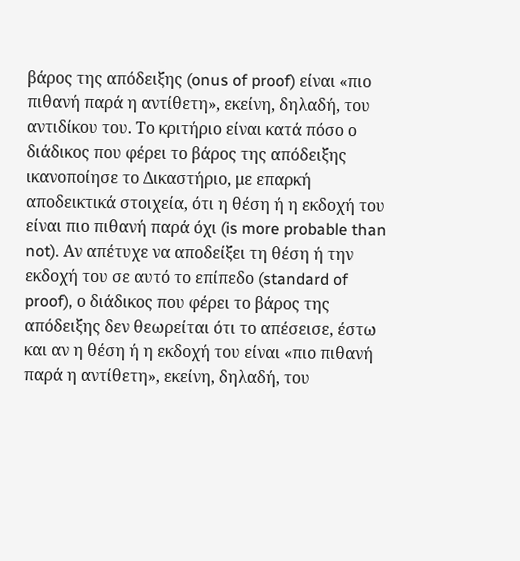βάρος της απόδειξης (onus of proof) είναι «πιο πιθανή παρά η αντίθετη», εκείνη, δηλαδή, του αντιδίκου του. Το κριτήριο είναι κατά πόσο ο διάδικος που φέρει το βάρος της απόδειξης ικανοποίησε το Δικαστήριο, με επαρκή αποδεικτικά στοιχεία, ότι η θέση ή η εκδοχή του είναι πιο πιθανή παρά όχι (is more probable than not). Αν απέτυχε να αποδείξει τη θέση ή την εκδοχή του σε αυτό το επίπεδο (standard of proof), ο διάδικος που φέρει το βάρος της απόδειξης δεν θεωρείται ότι το απέσεισε, έστω και αν η θέση ή η εκδοχή του είναι «πιο πιθανή παρά η αντίθετη», εκείνη, δηλαδή, του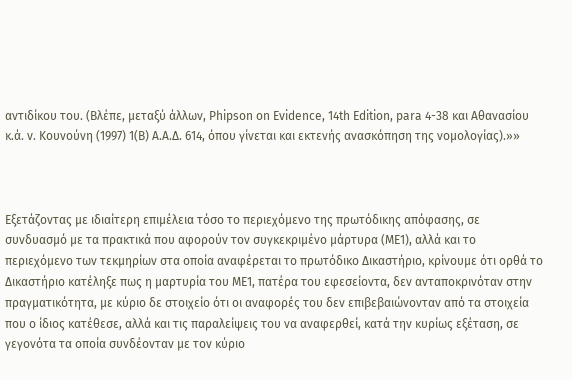αντιδίκου του. (Βλέπε, μεταξύ άλλων, Phipson on Evidence, 14th Edition, para 4-38 και Αθανασίου κ.ά. v. Κουνούνη (1997) 1(Β) Α.Α.Δ. 614, όπου γίνεται και εκτενής ανασκόπηση της νομολογίας).»»



Εξετάζοντας με ιδιαίτερη επιμέλεια τόσο το περιεχόμενο της πρωτόδικης απόφασης, σε συνδυασμό με τα πρακτικά που αφορούν τον συγκεκριμένο μάρτυρα (ΜΕ1), αλλά και το περιεχόμενο των τεκμηρίων στα οποία αναφέρεται το πρωτόδικο Δικαστήριο, κρίνουμε ότι ορθά το Δικαστήριο κατέληξε πως η μαρτυρία του ΜΕ1, πατέρα του εφεσείοντα, δεν ανταποκρινόταν στην πραγματικότητα, με κύριο δε στοιχείο ότι οι αναφορές του δεν επιβεβαιώνονταν από τα στοιχεία που ο ίδιος κατέθεσε, αλλά και τις παραλείψεις του να αναφερθεί, κατά την κυρίως εξέταση, σε γεγονότα τα οποία συνδέονταν με τον κύριο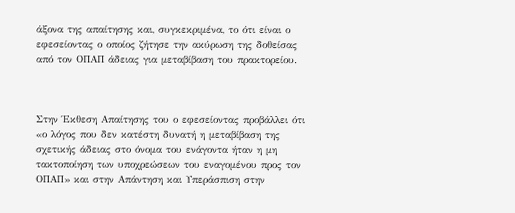άξονα της απαίτησης και, συγκεκριμένα, το ότι είναι ο εφεσείοντας ο οποίος ζήτησε την ακύρωση της δοθείσας από τον ΟΠΑΠ άδειας για μεταβίβαση του πρακτορείου.



Στην Έκθεση Απαίτησης του ο εφεσείοντας προβάλλει ότι «ο λόγος που δεν κατέστη δυνατή η μεταβίβαση της σχετικής άδειας στο όνομα του ενάγοντα ήταν η μη τακτοποίηση των υποχρεώσεων του εναγομένου προς τον ΟΠΑΠ» και στην Απάντηση και Υπεράσπιση στην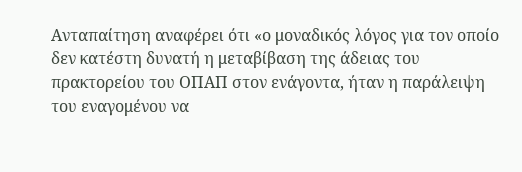Ανταπαίτηση αναφέρει ότι «ο μοναδικός λόγος για τον οποίο δεν κατέστη δυνατή η μεταβίβαση της άδειας του πρακτορείου του ΟΠΑΠ στον ενάγοντα, ήταν η παράλειψη του εναγομένου να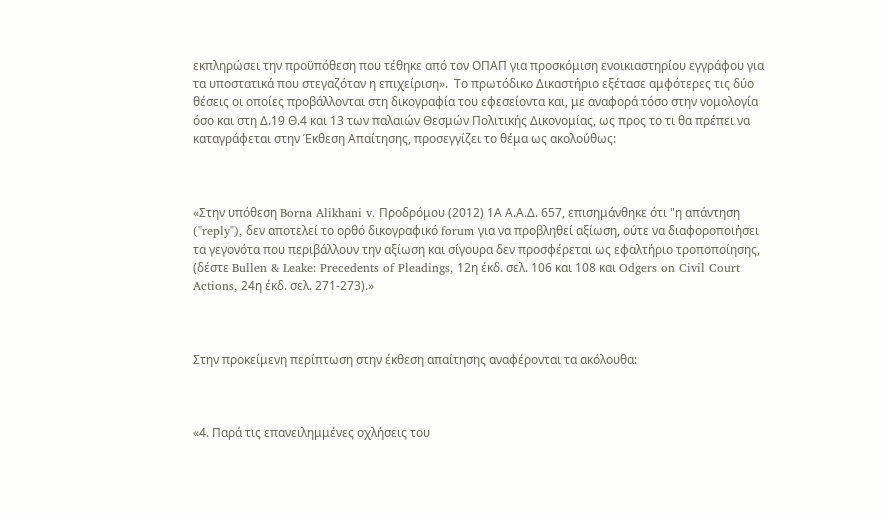εκπληρώσει την προϋπόθεση που τέθηκε από τον ΟΠΑΠ για προσκόμιση ενοικιαστηρίου εγγράφου για τα υποστατικά που στεγαζόταν η επιχείριση».  Το πρωτόδικο Δικαστήριο εξέτασε αμφότερες τις δύο θέσεις οι οποίες προβάλλονται στη δικογραφία του εφεσείοντα και, με αναφορά τόσο στην νομολογία όσο και στη Δ.19 Θ.4 και 13 των παλαιών Θεσμών Πολιτικής Δικονομίας, ως προς το τι θα πρέπει να καταγράφεται στην Έκθεση Απαίτησης, προσεγγίζει το θέμα ως ακολούθως:



«Στην υπόθεση Borna Alikhani v. Προδρόμου (2012) 1Α Α.Α.Δ. 657, επισημάνθηκε ότι "η απάντηση ("reply"), δεν αποτελεί το ορθό δικογραφικό forum για να προβληθεί αξίωση, ούτε να διαφοροποιήσει τα γεγονότα που περιβάλλουν την αξίωση και σίγουρα δεν προσφέρεται ως εφαλτήριο τροποποίησης, (δέστε Bullen & Leake: Precedents of Pleadings, 12η έκδ. σελ. 106 και 108 και Odgers on Civil Court Actions, 24η έκδ. σελ. 271-273).»



Στην προκείμενη περίπτωση στην έκθεση απαίτησης αναφέρονται τα ακόλουθα:



«4. Παρά τις επανειλημμένες οχλήσεις του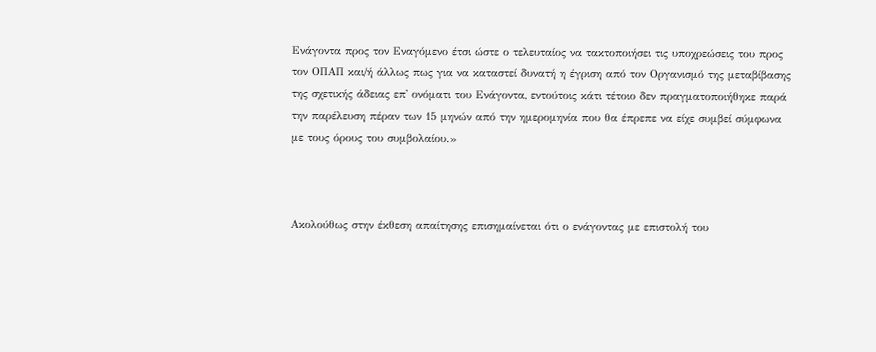Ενάγοντα προς τον Εναγόμενο έτσι ώστε ο τελευταίος να τακτοποιήσει τις υποχρεώσεις του προς τον ΟΠΑΠ και/ή άλλως πως για να καταστεί δυνατή η έγριση από τον Οργανισμό της μεταβίβασης της σχετικής άδειας επ' ονόματι του Ενάγοντα, εντούτοις κάτι τέτοιο δεν πραγματοποιήθηκε παρά την παρέλευση πέραν των 15 μηνών από την ημερομηνία που θα έπρεπε να είχε συμβεί σύμφωνα με τους όρους του συμβολαίου.»



Ακολούθως στην έκθεση απαίτησης επισημαίνεται ότι ο ενάγοντας με επιστολή του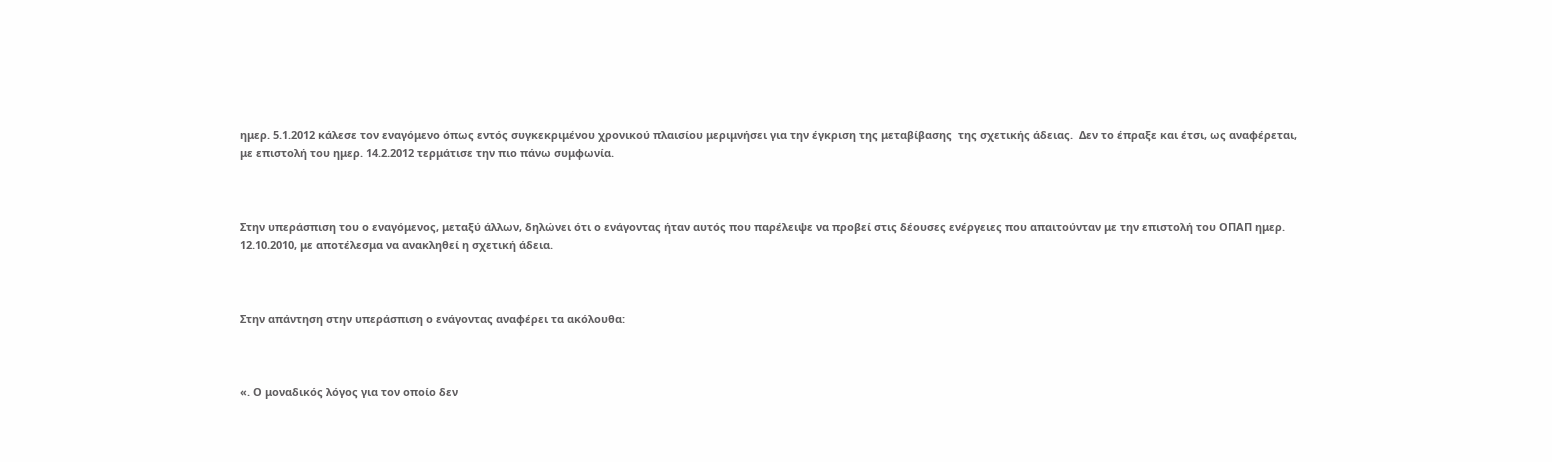ημερ. 5.1.2012 κάλεσε τον εναγόμενο όπως εντός συγκεκριμένου χρονικού πλαισίου μεριμνήσει για την έγκριση της μεταβίβασης  της σχετικής άδειας.  Δεν το έπραξε και έτσι, ως αναφέρεται, με επιστολή του ημερ. 14.2.2012 τερμάτισε την πιο πάνω συμφωνία.



Στην υπεράσπιση του ο εναγόμενος, μεταξύ άλλων, δηλώνει ότι ο ενάγοντας ήταν αυτός που παρέλειψε να προβεί στις δέουσες ενέργειες που απαιτούνταν με την επιστολή του ΟΠΑΠ ημερ. 12.10.2010, με αποτέλεσμα να ανακληθεί η σχετική άδεια.



Στην απάντηση στην υπεράσπιση ο ενάγοντας αναφέρει τα ακόλουθα:



«. Ο μοναδικός λόγος για τον οποίο δεν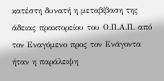κατέστη δυνατή η μεταβίβαση της άδειας πρακτορείου του Ο.Π.Α.Π. από τον Εναγόμενο προς τον Ενάγοντα ήταν η παράλειψη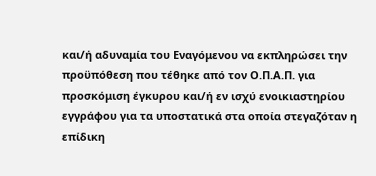και/ή αδυναμία του Εναγόμενου να εκπληρώσει την προϋπόθεση που τέθηκε από τον Ο.Π.Α.Π. για προσκόμιση έγκυρου και/ή εν ισχύ ενοικιαστηρίου εγγράφου για τα υποστατικά στα οποία στεγαζόταν η επίδικη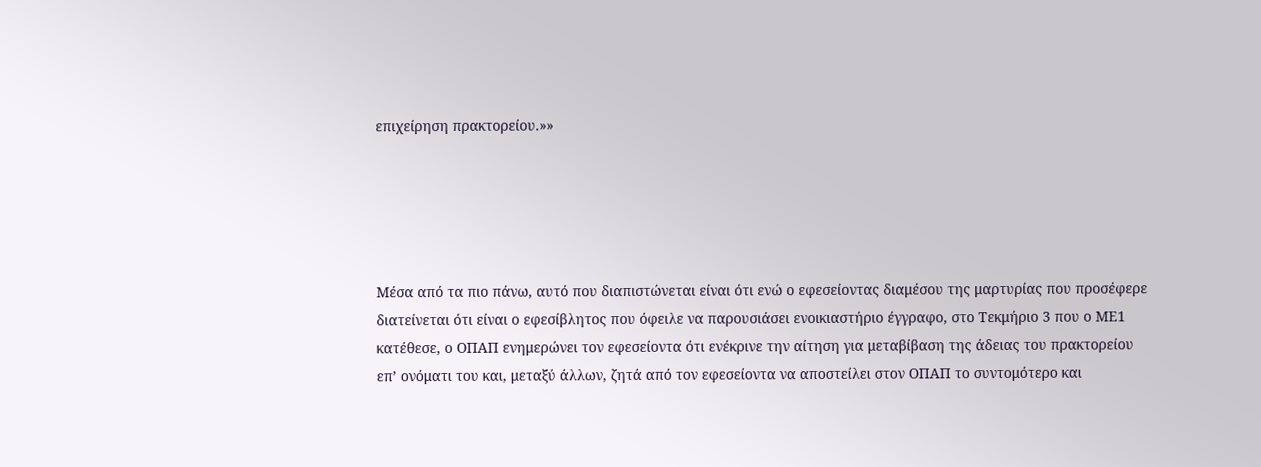επιχείρηση πρακτορείου.»»





Μέσα από τα πιο πάνω, αυτό που διαπιστώνεται είναι ότι ενώ ο εφεσείοντας διαμέσου της μαρτυρίας που προσέφερε διατείνεται ότι είναι ο εφεσίβλητος που όφειλε να παρουσιάσει ενοικιαστήριο έγγραφο, στο Τεκμήριο 3 που ο ΜΕ1 κατέθεσε, ο ΟΠΑΠ ενημερώνει τον εφεσείοντα ότι ενέκρινε την αίτηση για μεταβίβαση της άδειας του πρακτορείου επ’ ονόματι του και, μεταξύ άλλων, ζητά από τον εφεσείοντα να αποστείλει στον ΟΠΑΠ το συντομότερο και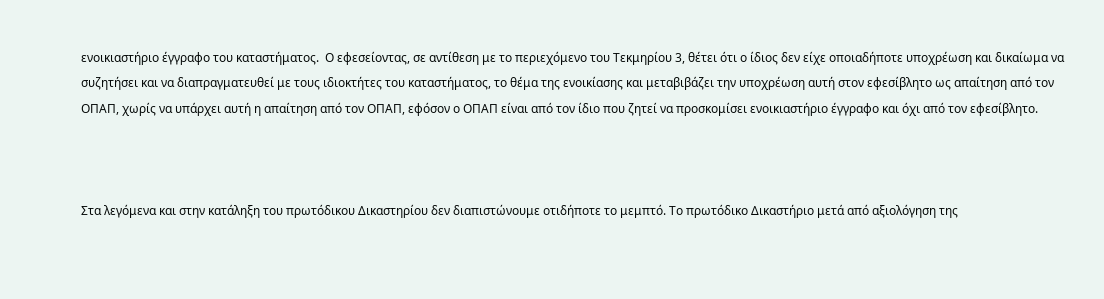ενοικιαστήριο έγγραφο του καταστήματος.  Ο εφεσείοντας, σε αντίθεση με το περιεχόμενο του Τεκμηρίου 3, θέτει ότι ο ίδιος δεν είχε οποιαδήποτε υποχρέωση και δικαίωμα να συζητήσει και να διαπραγματευθεί με τους ιδιοκτήτες του καταστήματος, το θέμα της ενοικίασης και μεταβιβάζει την υποχρέωση αυτή στον εφεσίβλητο ως απαίτηση από τον ΟΠΑΠ, χωρίς να υπάρχει αυτή η απαίτηση από τον ΟΠΑΠ, εφόσον ο ΟΠΑΠ είναι από τον ίδιο που ζητεί να προσκομίσει ενοικιαστήριο έγγραφο και όχι από τον εφεσίβλητο.



Στα λεγόμενα και στην κατάληξη του πρωτόδικου Δικαστηρίου δεν διαπιστώνουμε οτιδήποτε το μεμπτό. Το πρωτόδικο Δικαστήριο μετά από αξιολόγηση της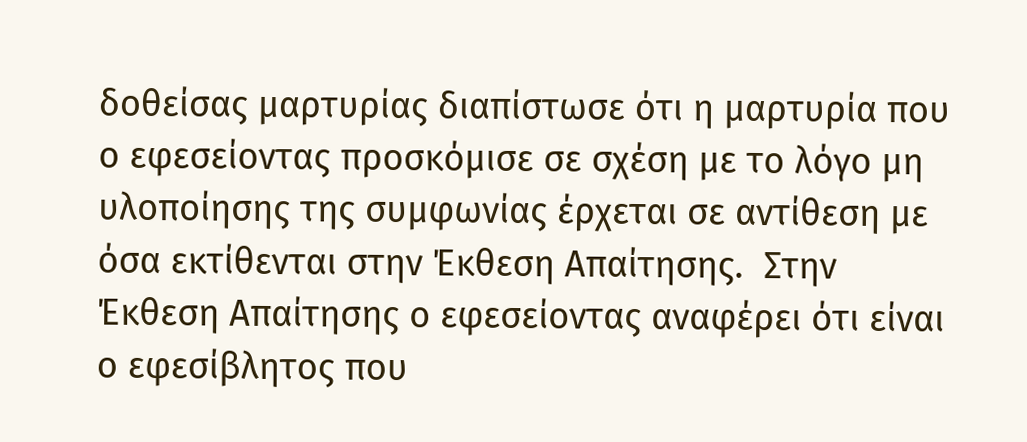δοθείσας μαρτυρίας διαπίστωσε ότι η μαρτυρία που ο εφεσείοντας προσκόμισε σε σχέση με το λόγο μη υλοποίησης της συμφωνίας έρχεται σε αντίθεση με όσα εκτίθενται στην Έκθεση Απαίτησης.  Στην Έκθεση Απαίτησης ο εφεσείοντας αναφέρει ότι είναι ο εφεσίβλητος που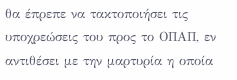θα έπρεπε να τακτοποιήσει τις υποχρεώσεις του προς το ΟΠΑΠ, εν αντιθέσει με την μαρτυρία η οποία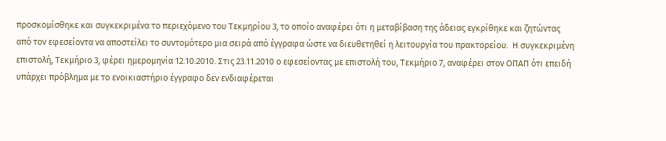προσκομίσθηκε και συγκεκριμένα το περιεχόμενο του Τεκμηρίου 3, το οποίο αναφέρει ότι η μεταβίβαση της άδειας εγκρίθηκε και ζητώντας από τον εφεσείοντα να αποστείλει το συντομότερο μια σειρά από έγγραφα ώστε να διευθετηθεί η λειτουργία του πρακτορείου.  Η συγκεκριμένη επιστολή, Τεκμήριο 3, φέρει ημερομηνία 12.10.2010. Στις 23.11.2010 ο εφεσείοντας με επιστολή του, Τεκμήριο 7, αναφέρει στον ΟΠΑΠ ότι επειδή υπάρχει πρόβλημα με το ενοικιαστήριο έγγραφο δεν ενδιαφέρεται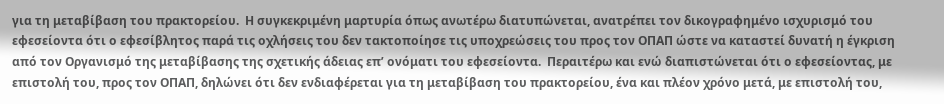για τη μεταβίβαση του πρακτορείου.  Η συγκεκριμένη μαρτυρία όπως ανωτέρω διατυπώνεται, ανατρέπει τον δικογραφημένο ισχυρισμό του εφεσείοντα ότι ο εφεσίβλητος παρά τις οχλήσεις του δεν τακτοποίησε τις υποχρεώσεις του προς τον ΟΠΑΠ ώστε να καταστεί δυνατή η έγκριση από τον Οργανισμό της μεταβίβασης της σχετικής άδειας επ’ ονόματι του εφεσείοντα.  Περαιτέρω και ενώ διαπιστώνεται ότι ο εφεσείοντας, με επιστολή του, προς τον ΟΠΑΠ, δηλώνει ότι δεν ενδιαφέρεται για τη μεταβίβαση του πρακτορείου, ένα και πλέον χρόνο μετά, με επιστολή του,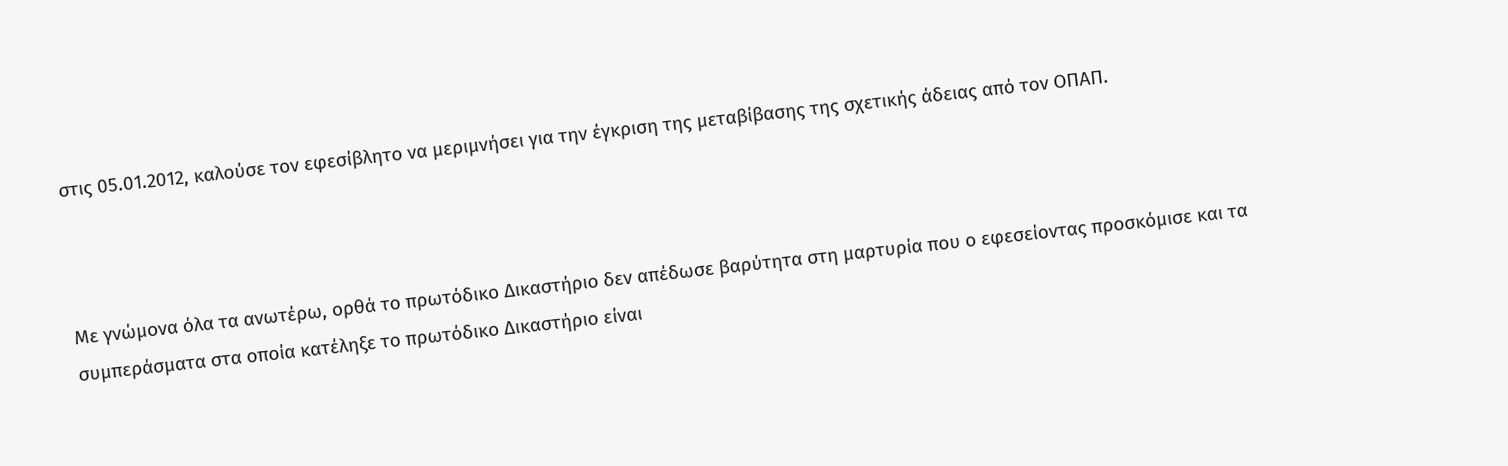στις 05.01.2012, καλούσε τον εφεσίβλητο να μεριμνήσει για την έγκριση της μεταβίβασης της σχετικής άδειας από τον ΟΠΑΠ.



Με γνώμονα όλα τα ανωτέρω, ορθά το πρωτόδικο Δικαστήριο δεν απέδωσε βαρύτητα στη μαρτυρία που ο εφεσείοντας προσκόμισε και τα συμπεράσματα στα οποία κατέληξε το πρωτόδικο Δικαστήριο είναι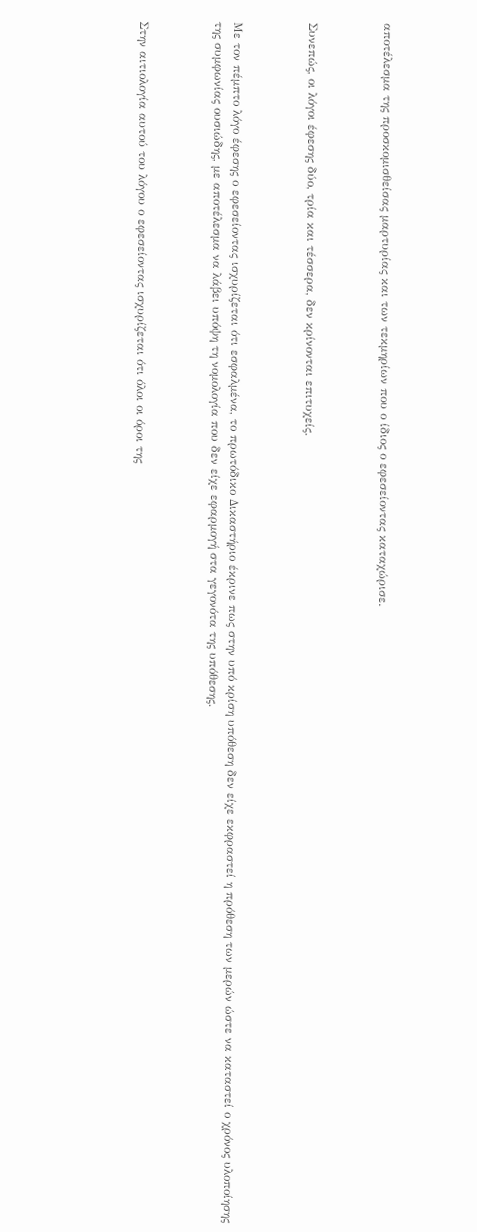αποτέλεσμα της προσκομισθείσας μαρτυρίας και των τεκμηρίων που ο ίδιος ο εφεσείοντας καταχώρισε.



Συνεπώς, οι λόγοι έφεσης δύο, τρία και τέσσερα, δεν κρίνονται επιτυχείς.



Με τον πέμπτο λόγο έφεσης ο εφεσείοντας ισχυρίζεται ότι εσφαλμένα, το πρωτόδικο Δικαστήριο έκρινε πως στην υπό κρίση υπόθεση δεν είχε εκφραστεί η πρόθεση των μερών ώστε να καταστεί ο χρόνος υλοποίησης της συμφωνίας ουσιώδης, με αποτέλεσμα να λάβει υπόψη τη νομολογία που δεν είχε εφαρμογή στα γεγονότα της υπόθεσης.



Στην αιτιολογία αυτού του λόγου ο εφεσείοντας ισχυρίζεται ότι όλοι οι όροι της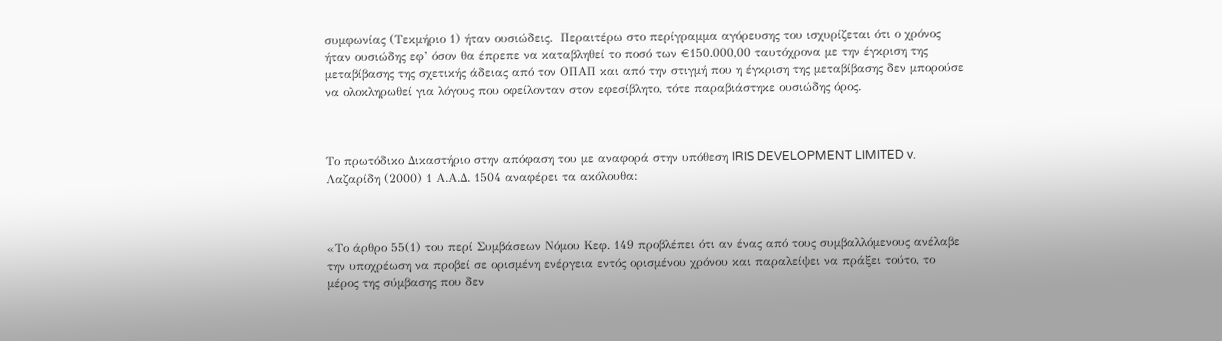συμφωνίας (Τεκμήριο 1) ήταν ουσιώδεις.  Περαιτέρω στο περίγραμμα αγόρευσης του ισχυρίζεται ότι ο χρόνος ήταν ουσιώδης εφ’ όσον θα έπρεπε να καταβληθεί το ποσό των €150.000,00 ταυτόχρονα με την έγκριση της μεταβίβασης της σχετικής άδειας από τον ΟΠΑΠ και από την στιγμή που η έγκριση της μεταβίβασης δεν μπορούσε να ολοκληρωθεί για λόγους που οφείλονταν στον εφεσίβλητο, τότε παραβιάστηκε ουσιώδης όρος.



Το πρωτόδικο Δικαστήριο στην απόφαση του με αναφορά στην υπόθεση IRIS DEVELOPMENT LIMITED v. Λαζαρίδη (2000) 1 Α.Α.Δ. 1504 αναφέρει τα ακόλουθα:



«Το άρθρο 55(1) του περί Συμβάσεων Νόμου Κεφ. 149 προβλέπει ότι αν ένας από τους συμβαλλόμενους ανέλαβε την υποχρέωση να προβεί σε ορισμένη ενέργεια εντός ορισμένου χρόνου και παραλείψει να πράξει τούτο, το μέρος της σύμβασης που δεν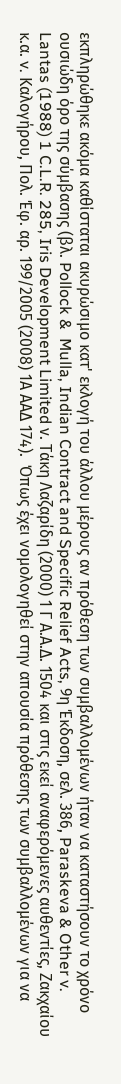εκπληρώθηκε ακόμα καθίσταται ακυρώσιμο κατ' εκλογή του άλλου μέρους αν πρόθεση των συμβαλλομένων ήταν να καταστήσουν το χρόνο ουσιώδη όρο της σύμβασης (βλ. Pollock &  Mulla, Indian Contract and Specific Relief Acts, 9η Έκδοση, σελ. 386, Paraskeva & Other v. Lantas (1988) 1 C.L.R. 285, Iris Development Limited ν. Τάκη Λαζαρίδη (2000) 1 Γ Α.Α.Δ. 1504 και στις εκεί αναφερόμενες αυθεντίες, Ζακχαίου κ.α. v. Καλογήρου, Πολ. Έφ. αρ. 199/2005 (2008) 1Α ΑΑΔ 174).  Όπως έχει νομολογηθεί στην απουσία πρόθεσης των συμβαλλομένων για να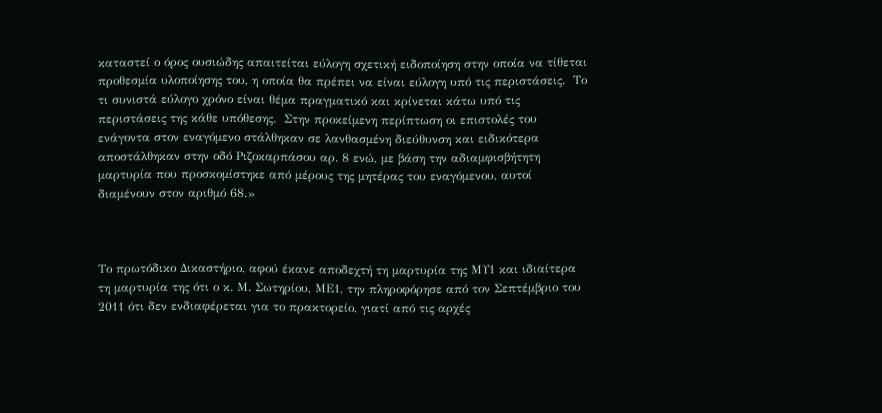καταστεί ο όρος ουσιώδης απαιτείται εύλογη σχετική ειδοποίηση στην οποία να τίθεται προθεσμία υλοποίησης του, η οποία θα πρέπει να είναι εύλογη υπό τις περιστάσεις.  Το τι συνιστά εύλογο χρόνο είναι θέμα πραγματικό και κρίνεται κάτω υπό τις περιστάσεις της κάθε υπόθεσης.  Στην προκείμενη περίπτωση οι επιστολές του ενάγοντα στον εναγόμενο στάλθηκαν σε λανθασμένη διεύθυνση και ειδικότερα αποστάλθηκαν στην οδό Ριζοκαρπάσου αρ. 8 ενώ, με βάση την αδιαμφισβήτητη μαρτυρία που προσκομίστηκε από μέρους της μητέρας του εναγόμενου, αυτοί διαμένουν στον αριθμό 68.»



Το πρωτόδικο Δικαστήριο, αφού έκανε αποδεχτή τη μαρτυρία της ΜΥ1 και ιδιαίτερα τη μαρτυρία της ότι ο κ. Μ. Σωτηρίου, ΜΕ1, την πληροφόρησε από τον Σεπτέμβριο του 2011 ότι δεν ενδιαφέρεται για το πρακτορείο, γιατί από τις αρχές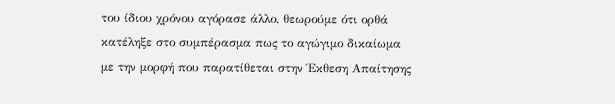του ίδιου χρόνου αγόρασε άλλο, θεωρούμε ότι ορθά κατέληξε στο συμπέρασμα πως το αγώγιμο δικαίωμα με την μορφή που παρατίθεται στην Έκθεση Απαίτησης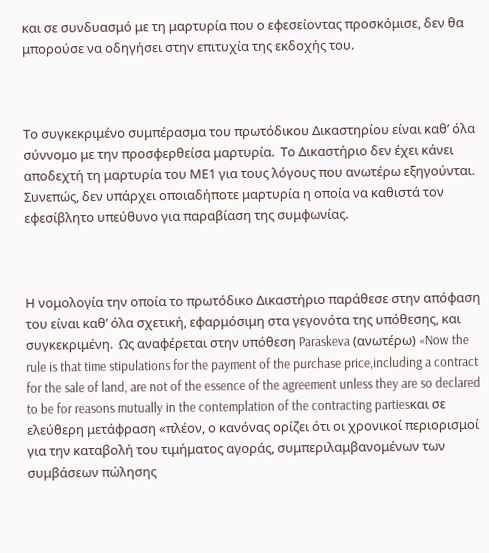και σε συνδυασμό με τη μαρτυρία που ο εφεσείοντας προσκόμισε, δεν θα μπορούσε να οδηγήσει στην επιτυχία της εκδοχής του.



Το συγκεκριμένο συμπέρασμα του πρωτόδικου Δικαστηρίου είναι καθ’ όλα σύννομο με την προσφερθείσα μαρτυρία.  Το Δικαστήριο δεν έχει κάνει αποδεχτή τη μαρτυρία του ΜΕ1 για τους λόγους που ανωτέρω εξηγούνται.  Συνεπώς, δεν υπάρχει οποιαδήποτε μαρτυρία η οποία να καθιστά τον εφεσίβλητο υπεύθυνο για παραβίαση της συμφωνίας.



Η νομολογία την οποία το πρωτόδικο Δικαστήριο παράθεσε στην απόφαση του είναι καθ’ όλα σχετική, εφαρμόσιμη στα γεγονότα της υπόθεσης, και συγκεκριμένη.  Ως αναφέρεται στην υπόθεση Paraskeva (ανωτέρω) «Now the rule is that time stipulations for the payment of the purchase price,including a contract for the sale of land, are not of the essence of the agreement unless they are so declared to be for reasons mutually in the contemplation of the contracting partiesκαι σε ελεύθερη μετάφραση «πλέον, ο κανόνας ορίζει ότι οι χρονικοί περιορισμοί για την καταβολή του τιμήματος αγοράς, συμπεριλαμβανομένων των συμβάσεων πώλησης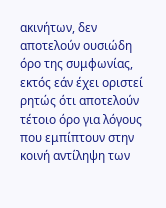ακινήτων, δεν αποτελούν ουσιώδη όρο της συμφωνίας, εκτός εάν έχει οριστεί ρητώς ότι αποτελούν τέτοιο όρο για λόγους που εμπίπτουν στην κοινή αντίληψη των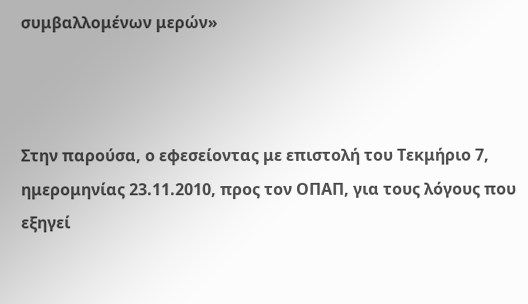συμβαλλομένων μερών»



Στην παρούσα, ο εφεσείοντας με επιστολή του Τεκμήριο 7, ημερομηνίας 23.11.2010, προς τον ΟΠΑΠ, για τους λόγους που εξηγεί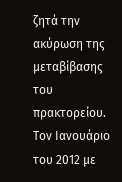ζητά την ακύρωση της μεταβίβασης του πρακτορείου.  Τον Ιανουάριο του 2012 με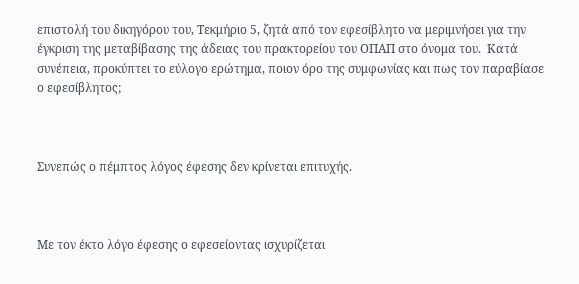επιστολή του δικηγόρου του, Τεκμήριο 5, ζητά από τον εφεσίβλητο να μεριμνήσει για την έγκριση της μεταβίβασης της άδειας του πρακτορείου του ΟΠΑΠ στο όνομα του.  Κατά συνέπεια, προκύπτει το εύλογο ερώτημα, ποιον όρο της συμφωνίας και πως τον παραβίασε ο εφεσίβλητος;



Συνεπώς ο πέμπτος λόγος έφεσης δεν κρίνεται επιτυχής.



Με τον έκτο λόγο έφεσης ο εφεσείοντας ισχυρίζεται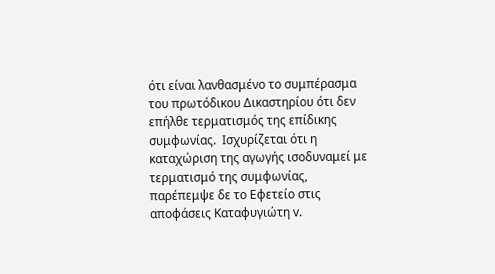ότι είναι λανθασμένο το συμπέρασμα του πρωτόδικου Δικαστηρίου ότι δεν επήλθε τερματισμός της επίδικης συμφωνίας.  Ισχυρίζεται ότι η καταχώριση της αγωγής ισοδυναμεί με τερματισμό της συμφωνίας, παρέπεμψε δε το Εφετείο στις αποφάσεις Καταφυγιώτη v.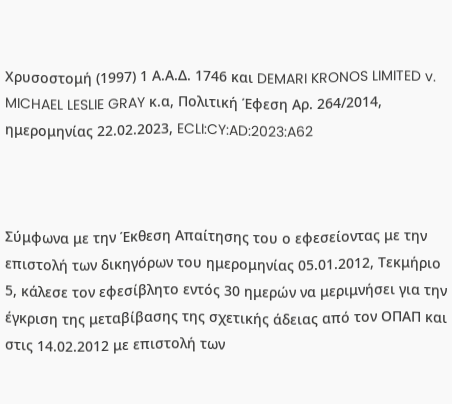Χρυσοστομή (1997) 1 Α.Α.Δ. 1746 και DEMARI KRONOS LIMITED v. MICHAEL LESLIE GRAY κ.α, Πολιτική Έφεση Αρ. 264/2014, ημερομηνίας 22.02.2023, ECLI:CY:AD:2023:A62



Σύμφωνα με την Έκθεση Απαίτησης του ο εφεσείοντας με την επιστολή των δικηγόρων του ημερομηνίας 05.01.2012, Τεκμήριο 5, κάλεσε τον εφεσίβλητο εντός 30 ημερών να μεριμνήσει για την έγκριση της μεταβίβασης της σχετικής άδειας από τον ΟΠΑΠ και στις 14.02.2012 με επιστολή των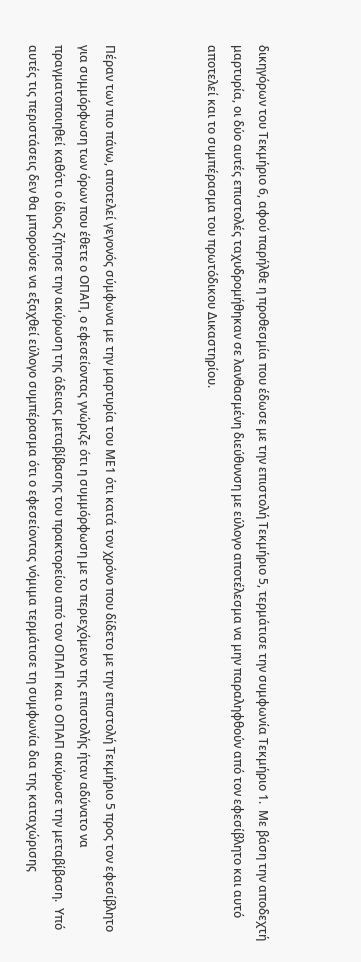δικηγόρων του Τεκμήριο 6, αφού παρήλθε η προθεσμία που έδωσε με την επιστολή Τεκμήριο 5, τερμάτισε την συμφωνία Τεκμήριο 1.  Με βάση την αποδεχτή μαρτυρία, οι δύο αυτές επιστολές ταχυδρομήθηκαν σε λανθασμένη διεύθυνση με εύλογο αποτέλεσμα να μην παραληφθούν από τον εφεσίβλητο και αυτό αποτελεί και το συμπέρασμα του πρωτόδικου Δικαστηρίου.



Πέραν των πιο πάνω, αποτελεί γεγονός σύμφωνα με την μαρτυρία του ΜΕ1 ότι κατά τον χρόνο που δίδετο με την επιστολή Τεκμήριο 5 προς τον εφεσίβλητο για συμμόρφωση των όρων που έθετε ο ΟΠΑΠ, ο εφεσείοντας γνώριζε ότι η συμμόρφωση με το περιεχόμενο της επιστολής ήταν αδύνατο να πραγματοποιηθεί καθότι ο ίδιος ζήτησε την ακύρωση της άδειας μεταβίβασης του πρακτορείου από τον ΟΠΑΠ και ο ΟΠΑΠ ακύρωσε την μεταβίβαση.  Υπό αυτές τις περιστάσεις δεν θα μπορούσε να εξαχθεί εύλογο συμπέρασμα ότι ο εφεσείοντας νόμιμα τερμάτισε τη συμφωνία δια της καταχώρισης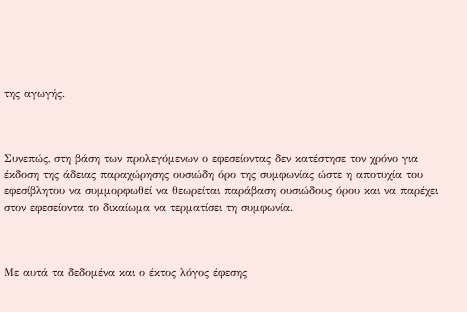της αγωγής.



Συνεπώς, στη βάση των προλεγόμενων ο εφεσείοντας δεν κατέστησε τον χρόνο για έκδοση της άδειας παραχώρησης ουσιώδη όρο της συμφωνίας ώστε η αποτυχία του εφεσίβλητου να συμμορφωθεί να θεωρείται παράβαση ουσιώδους όρου και να παρέχει στον εφεσείοντα το δικαίωμα να τερματίσει τη συμφωνία.



Με αυτά τα δεδομένα και ο έκτος λόγος έφεσης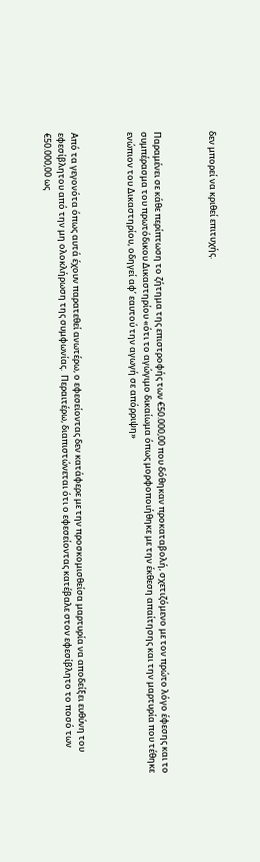δεν μπορεί να κριθεί επιτυχής.



Παραμένει σε κάθε περίπτωση το ζήτημα της επιστροφής των €50.000,00 που δόθηκαν προκαταβολή, σχετιζόμενο με τον πρώτο λόγο έφεσης και το συμπέρασμα του πρωτόδικου Δικαστηρίου «ότι το αγώγιμο δικαίωμα όπως μορφοποιήθηκε με την έκθεση απαίτησης και την μαρτυρία που τέθηκε ενώπιον του Δικαστηρίου, οδηγεί αφ’ εαυτού την αγωγή σε απόρριψη»



Από τα γεγονότα όπως αυτά έχουν παρατεθεί ανωτέρω, ο εφεσείοντας δεν κατάφερε με την προσκομισθείσα μαρτυρία να αποδείξει ευθύνη του εφεσίβλητου από την μη ολοκλήρωση της συμφωνίας.  Περαιτέρω, διαπιστώνεται ότι ο εφεσείοντας κατέβαλε στον εφεσίβλητο το ποσό των €50.000,00 ως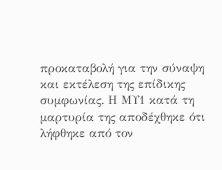προκαταβολή για την σύναψη και εκτέλεση της επίδικης συμφωνίας. Η ΜΥ1 κατά τη μαρτυρία της αποδέχθηκε ότι λήφθηκε από τον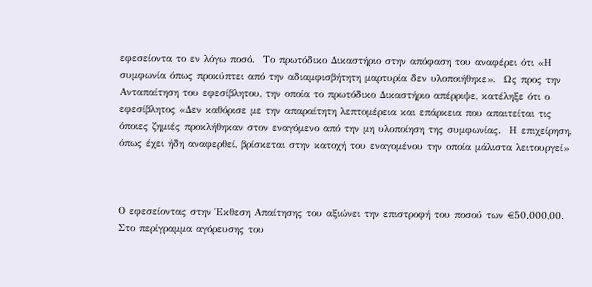εφεσείοντα το εν λόγω ποσό.  Το πρωτόδικο Δικαστήριο στην απόφαση του αναφέρει ότι «Η συμφωνία όπως προκύπτει από την αδιαμφισβήτητη μαρτυρία δεν υλοποιήθηκε».  Ως προς την Ανταπαίτηση του εφεσίβλητου, την οποία το πρωτόδικο Δικαστήριο απέρριψε, κατέληξε ότι ο εφεσίβλητος «Δεν καθόρισε με την απαραίτητη λεπτομέρεια και επάρκεια που απαιτείται τις όποιες ζημιές προκλήθηκαν στον εναγόμενο από την μη υλοποίηση της συμφωνίας.  Η επιχείρηση, όπως έχει ήδη αναφερθεί, βρίσκεται στην κατοχή του εναγομένου την οποία μάλιστα λειτουργεί»



Ο εφεσείοντας στην Έκθεση Απαίτησης του αξιώνει την επιστροφή του ποσού των €50.000,00.  Στο περίγραμμα αγόρευσης του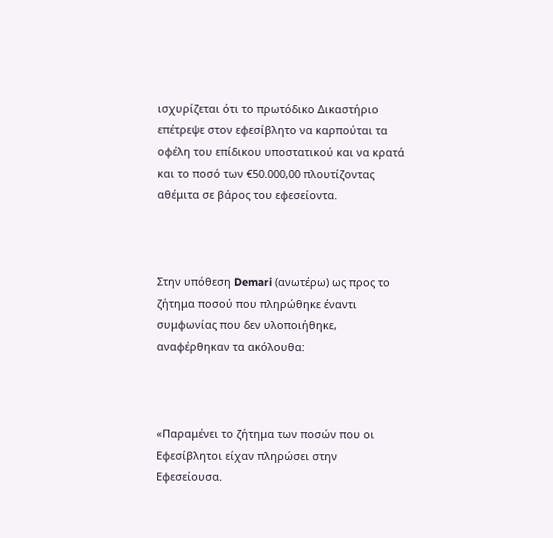ισχυρίζεται ότι το πρωτόδικο Δικαστήριο επέτρεψε στον εφεσίβλητο να καρπούται τα οφέλη του επίδικου υποστατικού και να κρατά και το ποσό των €50.000,00 πλουτίζοντας αθέμιτα σε βάρος του εφεσείοντα.



Στην υπόθεση Demari (ανωτέρω) ως προς το ζήτημα ποσού που πληρώθηκε έναντι συμφωνίας που δεν υλοποιήθηκε, αναφέρθηκαν τα ακόλουθα:



«Παραμένει το ζήτημα των ποσών που οι Εφεσίβλητοι είχαν πληρώσει στην Εφεσείουσα.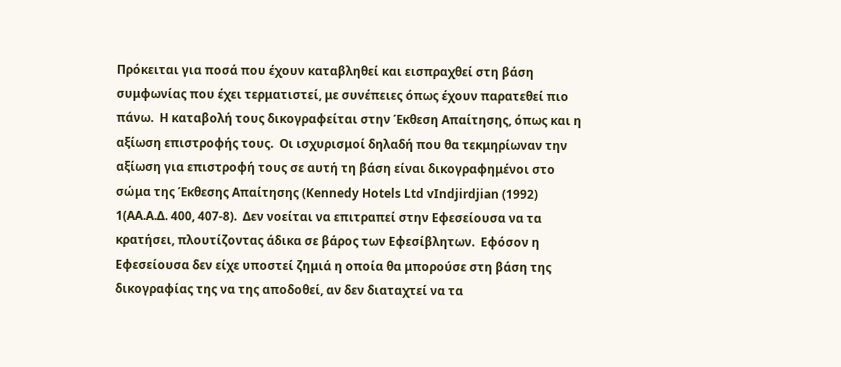Πρόκειται για ποσά που έχουν καταβληθεί και εισπραχθεί στη βάση συμφωνίας που έχει τερματιστεί, με συνέπειες όπως έχουν παρατεθεί πιο πάνω.  Η καταβολή τους δικογραφείται στην Έκθεση Απαίτησης, όπως και η αξίωση επιστροφής τους.  Οι ισχυρισμοί δηλαδή που θα τεκμηρίωναν την αξίωση για επιστροφή τους σε αυτή τη βάση είναι δικογραφημένοι στο σώμα της Έκθεσης Απαίτησης (Kennedy Hotels Ltd vIndjirdjian (1992) 1(AA.A.Δ. 400, 407-8).  Δεν νοείται να επιτραπεί στην Εφεσείουσα να τα κρατήσει, πλουτίζοντας άδικα σε βάρος των Εφεσίβλητων.  Εφόσον η Εφεσείουσα δεν είχε υποστεί ζημιά η οποία θα μπορούσε στη βάση της δικογραφίας της να της αποδοθεί, αν δεν διαταχτεί να τα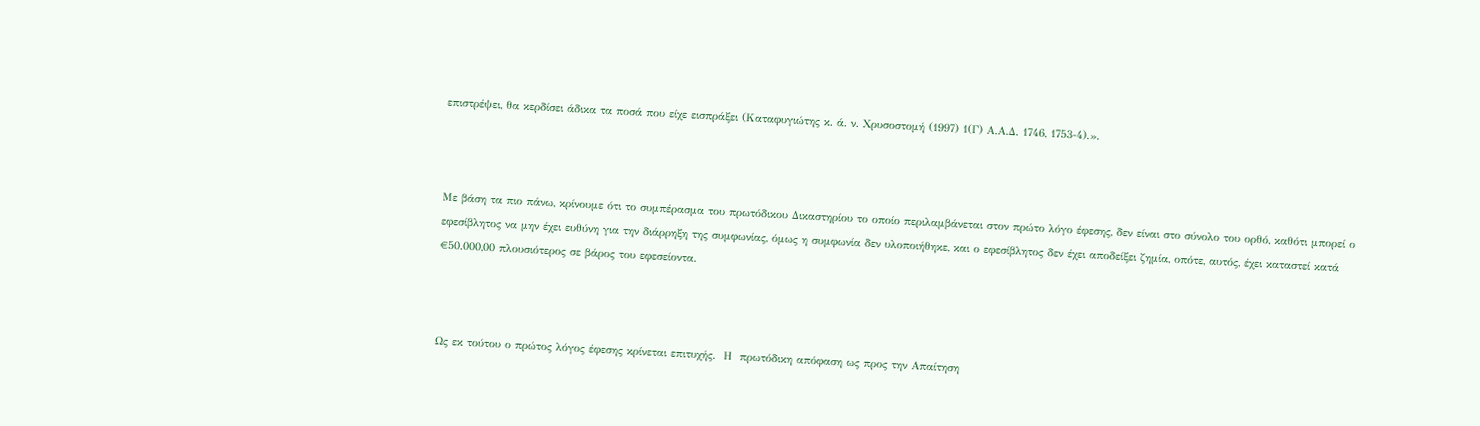επιστρέψει, θα κερδίσει άδικα τα ποσά που είχε εισπράξει (Καταφυγιώτης κ. ά. ν. Χρυσοστομή (1997) 1(Γ) Α.Α.Δ. 1746, 1753-4).».



Με βάση τα πιο πάνω, κρίνουμε ότι το συμπέρασμα του πρωτόδικου Δικαστηρίου το οποίο περιλαμβάνεται στον πρώτο λόγο έφεσης, δεν είναι στο σύνολο του ορθό, καθότι μπορεί ο εφεσίβλητος να μην έχει ευθύνη για την διάρρηξη της συμφωνίας, όμως η συμφωνία δεν υλοποιήθηκε, και ο εφεσίβλητος δεν έχει αποδείξει ζημία, οπότε, αυτός, έχει καταστεί κατά €50.000,00 πλουσιότερος σε βάρος του εφεσείοντα.



Ως εκ τούτου ο πρώτος λόγος έφεσης κρίνεται επιτυχής.  Η  πρωτόδικη απόφαση ως προς την Απαίτηση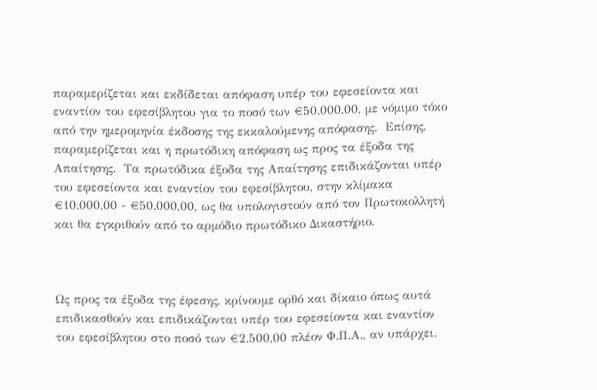παραμερίζεται και εκδίδεται απόφαση υπέρ του εφεσείοντα και εναντίον του εφεσίβλητου για το ποσό των €50.000,00, με νόμιμο τόκο από την ημερομηνία έκδοσης της εκκαλούμενης απόφασης.  Επίσης, παραμερίζεται και η πρωτόδικη απόφαση ως προς τα έξοδα της Απαίτησης.  Τα πρωτόδικα έξοδα της Απαίτησης επιδικάζονται υπέρ του εφεσείοντα και εναντίον του εφεσίβλητου, στην κλίμακα €10.000,00 - €50.000,00, ως θα υπολογιστούν από τον Πρωτοκολλητή και θα εγκριθούν από το αρμόδιο πρωτόδικο Δικαστήριο.



Ως προς τα έξοδα της έφεσης, κρίνουμε ορθό και δίκαιο όπως αυτά επιδικασθούν και επιδικάζονται υπέρ του εφεσείοντα και εναντίον του εφεσίβλητου στο ποσό των €2.500,00 πλέον Φ.Π.Α., αν υπάρχει.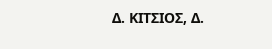Δ. ΚΙΤΣΙΟΣ, Δ.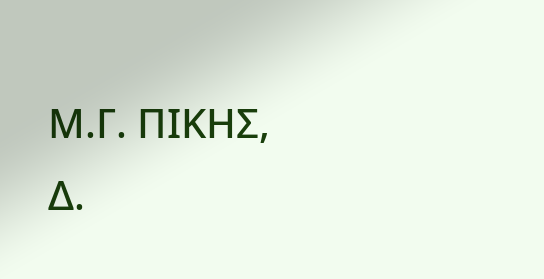Μ.Γ. ΠΙΚΗΣ, Δ.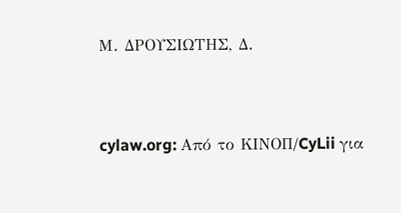Μ. ΔΡΟΥΣΙΩΤΗΣ, Δ.


cylaw.org: Από το ΚΙΝOΠ/CyLii για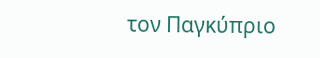τον Παγκύπριο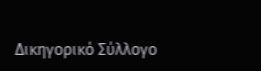Δικηγορικό Σύλλογο